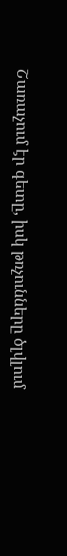Շառաչում էր գետը, իսկ թռչունները ծլվլում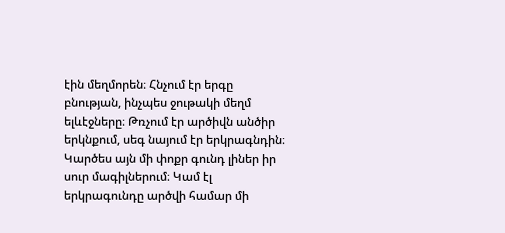էին մեղմորեն։ Հնչում էր երգը բնության, ինչպես ջութակի մեղմ ելևէջները։ Թռչում էր արծիվն անծիր երկնքում, սեգ նայում էր երկրագնդին։ Կարծես այն մի փոքր գունդ լիներ իր սուր մագիլներում։ Կամ էլ երկրագունդը արծվի համար մի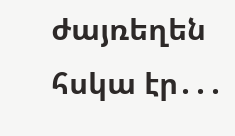ժայռեղեն հսկա էր․․․